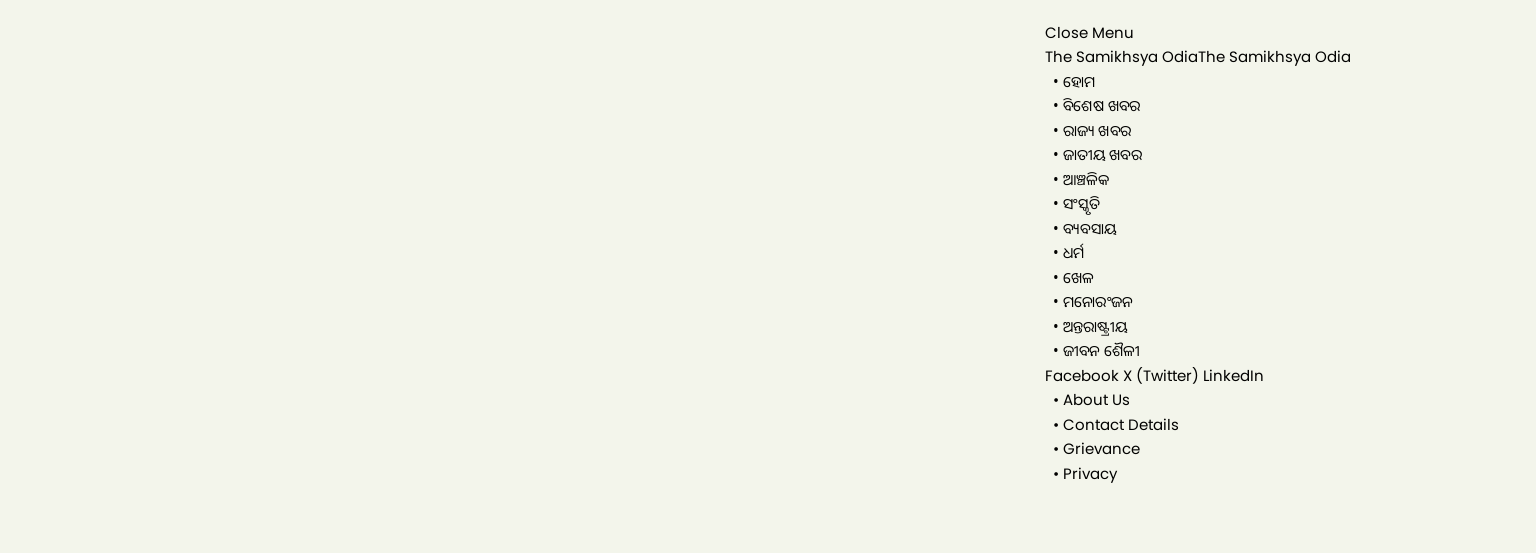Close Menu
The Samikhsya OdiaThe Samikhsya Odia
  • ହୋମ
  • ବିଶେଷ ଖବର
  • ରାଜ୍ୟ ଖବର
  • ଜାତୀୟ ଖବର
  • ଆଞ୍ଚଳିକ
  • ସଂସ୍କୃତି
  • ବ୍ୟବସାୟ
  • ଧର୍ମ
  • ଖେଳ
  • ମନୋରଂଜନ
  • ଅନ୍ତରାଷ୍ଟ୍ରୀୟ
  • ଜୀବନ ଶୈଳୀ
Facebook X (Twitter) LinkedIn
  • About Us
  • Contact Details
  • Grievance
  • Privacy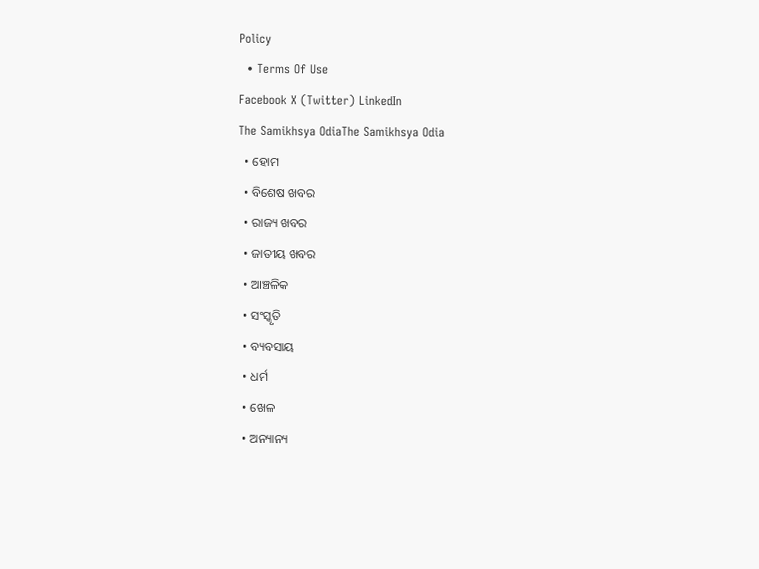Policy
  • Terms Of Use
Facebook X (Twitter) LinkedIn
The Samikhsya OdiaThe Samikhsya Odia
  • ହୋମ
  • ବିଶେଷ ଖବର
  • ରାଜ୍ୟ ଖବର
  • ଜାତୀୟ ଖବର
  • ଆଞ୍ଚଳିକ
  • ସଂସ୍କୃତି
  • ବ୍ୟବସାୟ
  • ଧର୍ମ
  • ଖେଳ
  • ଅନ୍ୟାନ୍ୟ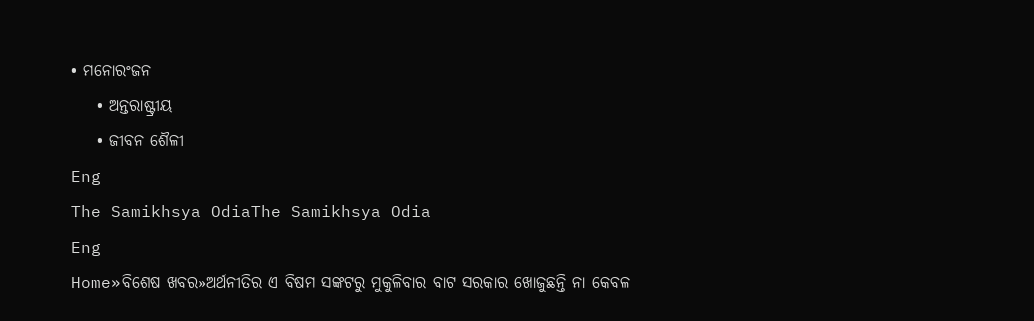• ମନୋରଂଜନ
    • ଅନ୍ତରାଷ୍ଟ୍ରୀୟ
    • ଜୀବନ ଶୈଳୀ
Eng
The Samikhsya OdiaThe Samikhsya Odia
Eng
Home»ବିଶେଷ ଖବର»ଅର୍ଥନୀତିର ଏ ବିଷମ ସଙ୍କଟରୁ ମୁକୁଳିବାର ବାଟ ସରକାର ଖୋଜୁଛନ୍ତି ନା କେବଳ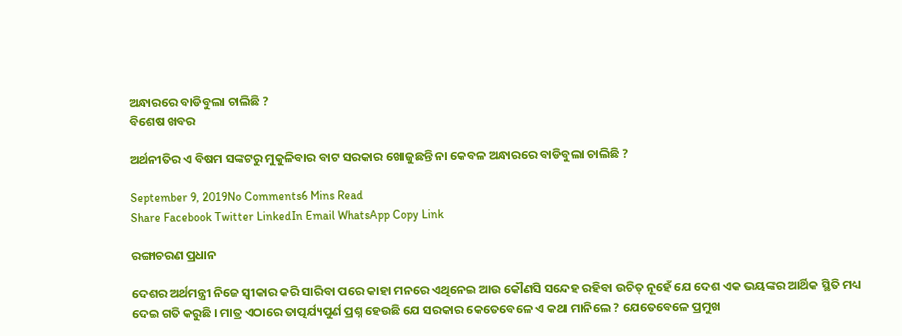ଅନ୍ଧାରରେ ବାଡିବୁଲା ଚାଲିଛି ?
ବିଶେଷ ଖବର

ଅର୍ଥନୀତିର ଏ ବିଷମ ସଙ୍କଟରୁ ମୁକୁଳିବାର ବାଟ ସରକାର ଖୋଜୁଛନ୍ତି ନା କେବଳ ଅନ୍ଧାରରେ ବାଡିବୁଲା ଚାଲିଛି ?

September 9, 2019No Comments6 Mins Read
Share Facebook Twitter LinkedIn Email WhatsApp Copy Link

ରଙ୍ଗାଚରଣ ପ୍ରଧାନ

ଦେଶର ଅର୍ଥମନ୍ତ୍ରୀ ନିଜେ ସ୍ବୀକାର କରି ସାରିବା ପରେ କାହା ମନରେ ଏଥିନେଇ ଆଉ କୌଣସି ସନ୍ଦେହ ରହିବା ଉଚିତ୍ ନୂହେଁ ଯେ ଦେଶ ଏକ ଭୟଙ୍କର ଆର୍ଥିକ ସ୍ଥିତି ମଧ୍ୟ ଦେଇ ଗତି କରୁଛି । ମାତ୍ର ଏଠାରେ ତାତ୍ପର୍ଯ୍ୟପୁର୍ଣ ପ୍ରଶ୍ନ ହେଉଛି ଯେ ସରକାର କେତେବେଳେ ଏ କଥା ମାନିଲେ ? ଯେତେବେଳେ ପ୍ରମୁଖ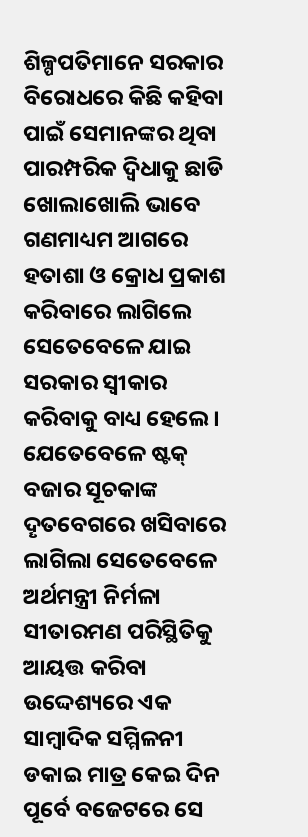ଶିଳ୍ପପତିମାନେ ସରକାର ବିରୋଧରେ କିଛି କହିବା ପାଇଁ ସେମାନଙ୍କର ଥିବା ପାରମ୍ପରିକ ଦ୍ବିଧାକୁ ଛାଡି ଖୋଲାଖୋଲି ଭାବେ ଗଣମାଧ୍ୟମ ଆଗରେ ହତାଶା ଓ କ୍ରୋଧ ପ୍ରକାଶ କରିବାରେ ଲାଗିଲେ ସେତେବେଳେ ଯାଇ ସରକାର ସ୍ବୀକାର କରିବାକୁ ବାଧ୍ୟ ହେଲେ । ଯେତେବେଳେ ଷ୍ଟକ୍ ବଜାର ସୂଚକାଙ୍କ ଦୄତବେଗରେ ଖସିବାରେ ଲାଗିଲା ସେତେବେଳେ ଅର୍ଥମନ୍ତ୍ରୀ ନିର୍ମଳା ସୀତାରମଣ ପରିସ୍ଥିତିକୁ ଆୟତ୍ତ କରିବା ଉଦ୍ଦେଶ୍ୟରେ ଏକ ସାମ୍ବାଦିକ ସମ୍ମିଳନୀ ଡକାଇ ମାତ୍ର କେଇ ଦିନ ପୂର୍ବେ ବଜେଟରେ ସେ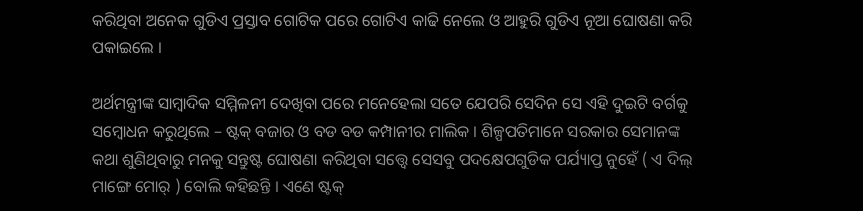କରିଥିବା ଅନେକ ଗୁଡିଏ ପ୍ରସ୍ତାବ ଗୋଟିକ ପରେ ଗୋଟିଏ କାଢି ନେଲେ ଓ ଆହୁରି ଗୁଡିଏ ନୂଆ ଘୋଷଣା କରି ପକାଇଲେ ।

ଅର୍ଥମନ୍ତ୍ରୀଙ୍କ ସାମ୍ବାଦିକ ସମ୍ମିଳନୀ ଦେଖିବା ପରେ ମନେହେଲା ସତେ ଯେପରି ସେଦିନ ସେ ଏହି ଦୁଇଟି ବର୍ଗକୁ ସମ୍ବୋଧନ କରୁଥିଲେ – ଷ୍ଟକ୍ ବଜାର ଓ ବଡ ବଡ କମ୍ପାନୀର ମାଲିକ । ଶିଳ୍ପପତିମାନେ ସରକାର ସେମାନଙ୍କ କଥା ଶୁଣିଥିବାରୁ ମନକୁ ସନ୍ତୁଷ୍ଟ ଘୋଷଣା କରିଥିବା ସତ୍ତ୍ବେ ସେସବୁ ପଦକ୍ଷେପଗୁଡିକ ପର୍ଯ୍ୟାପ୍ତ ନୁହେଁ ( ଏ ଦିଲ୍ ମାଙ୍ଗେ ମୋର୍ ) ବୋଲି କହିଛନ୍ତି । ଏଣେ ଷ୍ଟକ୍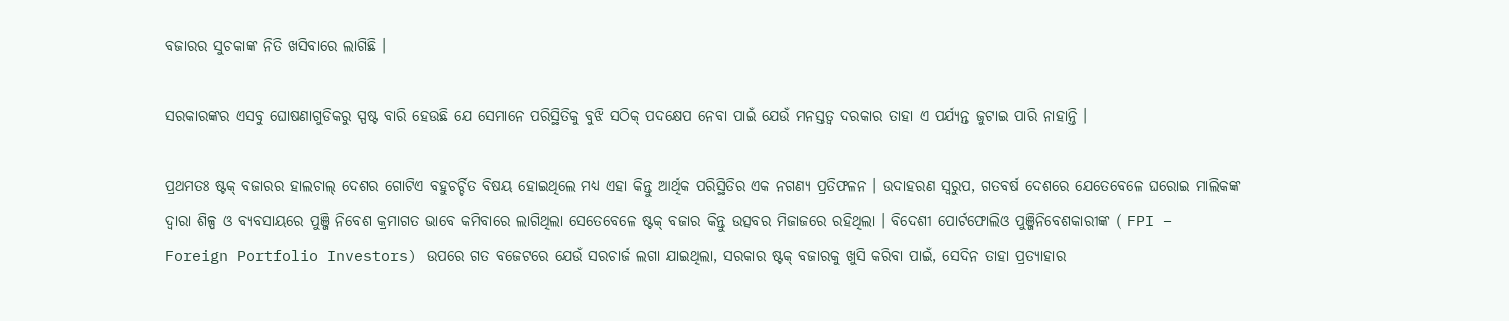ବଜାରର ସୁଚକାଙ୍କ ନିତି ଖସିବାରେ ଲାଗିଛି ।

ସରକାରଙ୍କର ଏସବୁ ଘୋଷଣାଗୁଡିକରୁ ସ୍ପଷ୍ଟ ବାରି ହେଉଛି ଯେ ସେମାନେ ପରିସ୍ଥିତିକୁ ବୁଝି ସଠିକ୍ ପଦକ୍ଷେପ ନେବା ପାଇଁ ଯେଉଁ ମନସ୍ତତ୍ବ ଦରକାର ତାହା ଏ ପର୍ଯ୍ୟନ୍ତ ଜୁଟାଇ ପାରି ନାହାନ୍ତି ।

ପ୍ରଥମତଃ ଷ୍ଟକ୍ ବଜାରର ହାଲଚାଲ୍ ଦେଶର ଗୋଟିଏ ବହୁଚର୍ଚ୍ଚିତ ବିଷୟ ହୋଇଥିଲେ ମଧ୍ୟ ଏହା କିନ୍ତୁ ଆର୍ଥିକ ପରିସ୍ଥିତିର ଏକ ନଗଣ୍ୟ ପ୍ରତିଫଳନ । ଉଦାହରଣ ସ୍ବରୁପ, ଗତବର୍ଷ ଦେଶରେ ଯେତେବେଳେ ଘରୋଇ ମାଲିକଙ୍କ ଦ୍ବାରା ଶିଳ୍ପ ଓ ବ୍ୟବସାୟରେ ପୁଞ୍ଜି ନିବେଶ କ୍ରମାଗତ ଭାବେ କମିବାରେ ଲାଗିଥିଲା ସେତେବେଳେ ଷ୍ଟକ୍ ବଜାର କିନ୍ତୁ ଉତ୍ସବର ମିଜାଜରେ ରହିଥିଲା । ବିଦେଶୀ ପୋର୍ଟଫୋଲିଓ ପୁଞ୍ଜିନିବେଶକାରୀଙ୍କ ( FPI – Foreign Portfolio Investors) ଉପରେ ଗତ ବଜେଟରେ ଯେଉଁ ସରଚାର୍ଜ ଲଗା ଯାଇଥିଲା, ସରକାର ଷ୍ଟକ୍ ବଜାରକୁ ଖୁସି କରିବା ପାଇଁ, ସେଦିନ ତାହା ପ୍ରତ୍ୟାହାର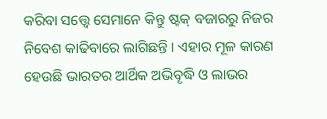କରିବା ସତ୍ତ୍ବେ ସେମାନେ କିନ୍ତୁ ଷ୍ଟକ୍ ବଜାରରୁ ନିଜର ନିବେଶ କାଢିବାରେ ଲାଗିଛନ୍ତି । ଏହାର ମୂଳ କାରଣ ହେଉଛି ଭାରତର ଆର୍ଥିକ ଅଭିବୄଦ୍ଧି ଓ ଲାଭର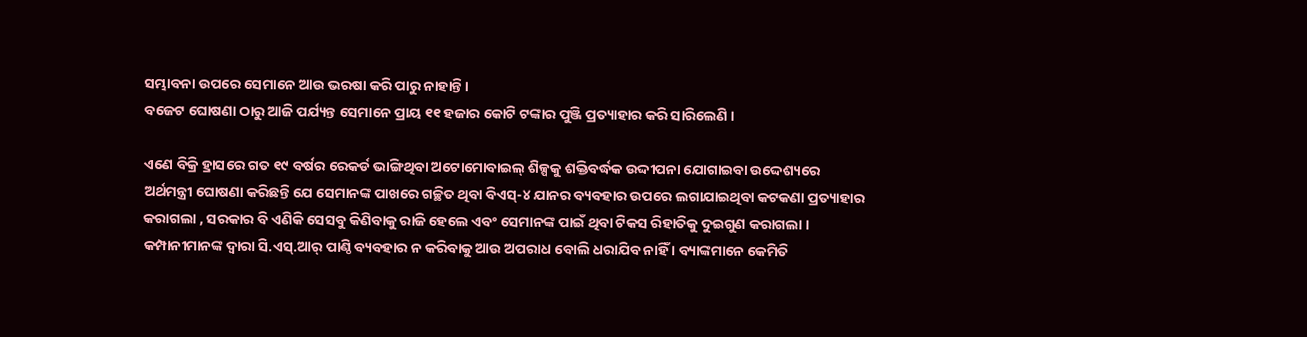ସମ୍ଭାବନା ଉପରେ ସେମାନେ ଆଉ ଭରଷା କରି ପାରୁ ନାହାନ୍ତି ।
ବଜେଟ ଘୋଷଣା ଠାରୁ ଆଜି ପର୍ଯ୍ୟନ୍ତ ସେମାନେ ପ୍ରାୟ ୧୧ ହଜାର କୋଟି ଟଙ୍କାର ପୁଞ୍ଜି ପ୍ରତ୍ୟାହାର କରି ସାରିଲେଣି ।

ଏଣେ ବିକ୍ରି ହ୍ରାସରେ ଗତ ୧୯ ବର୍ଷର ରେକର୍ଡ ଭାଙ୍ଗିଥିବା ଅଟୋମୋବାଇଲ୍ ଶିଳ୍ପକୁ ଶକ୍ତିବର୍ଦ୍ଧକ ଉଦ୍ଦୀପନା ଯୋଗାଇବା ଉଦ୍ଦେଶ୍ୟରେ ଅର୍ଥମନ୍ତ୍ରୀ ଘୋଷଣା କରିଛନ୍ତି ଯେ ସେମାନଙ୍କ ପାଖରେ ଗଚ୍ଛିତ ଥିବା ବିଏସ୍-୪ ଯାନର ବ୍ୟବହାର ଉପରେ ଲଗାଯାଇଥିବା କଟକଣା ପ୍ରତ୍ୟାହାର କରାଗଲା , ସରକାର ବି ଏଣିକି ସେସବୁ କିଣିବାକୁ ରାଜି ହେଲେ ଏବଂ ସେମାନଙ୍କ ପାଇଁ ଥିବା ଟିକସ ରିହାତିକୁ ଦୁଇଗୁଣ କରାଗଲା । କମ୍ପାନୀମାନଙ୍କ ଦ୍ବାରା ସି.ଏସ୍.ଆର୍ ପାଣ୍ଠି ବ୍ୟବହାର ନ କରିବାକୁ ଆଉ ଅପରାଧ ବୋଲି ଧରାଯିବ ନାହିଁ । ବ୍ୟାଙ୍କମାନେ କେମିତି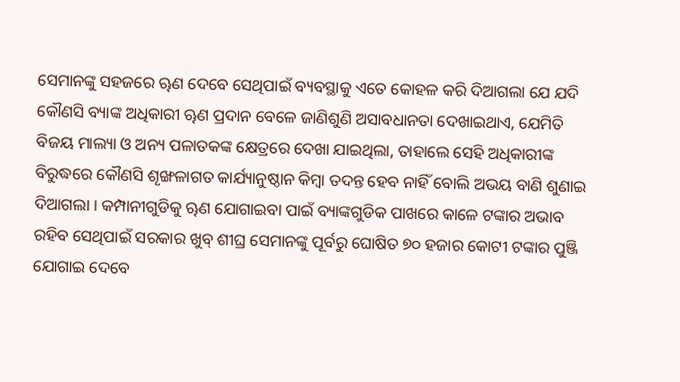ସେମାନଙ୍କୁ ସହଜରେ ୠଣ ଦେବେ ସେଥିପାଇଁ ବ୍ୟବସ୍ଥାକୁ ଏତେ କୋହଳ କରି ଦିଆଗଲା ଯେ ଯଦି କୌଣସି ବ୍ୟାଙ୍କ ଅଧିକାରୀ ୠଣ ପ୍ରଦାନ ବେଳେ ଜାଣିଶୁଣି ଅସାବଧାନତା ଦେଖାଇଥାଏ, ଯେମିତି ବିଜୟ ମାଲ୍ୟା ଓ ଅନ୍ୟ ପଳାତକଙ୍କ କ୍ଷେତ୍ରରେ ଦେଖା ଯାଇଥିଲା, ତାହାଲେ ସେହି ଅଧିକାରୀଙ୍କ ବିରୁଦ୍ଧରେ କୌଣସି ଶୄଙ୍ଖଳାଗତ କାର୍ଯ୍ୟାନୁଷ୍ଠାନ କିମ୍ବା ତଦନ୍ତ ହେବ ନାହିଁ ବୋଲି ଅଭୟ ବାଣି ଶୁଣାଇ ଦିଆଗଲା । କମ୍ପାନୀଗୁଡିକୁ ୠଣ ଯୋଗାଇବା ପାଇଁ ବ୍ୟାଙ୍କଗୁଡିକ ପାଖରେ କାଳେ ଟଙ୍କାର ଅଭାବ ରହିବ ସେଥିପାଇଁ ସରକାର ଖୁବ୍ ଶୀଘ୍ର ସେମାନଙ୍କୁ ପୂର୍ବରୁ ଘୋଷିତ ୭୦ ହଜାର କୋଟୀ ଟଙ୍କାର ପୁଞ୍ଜି ଯୋଗାଇ ଦେବେ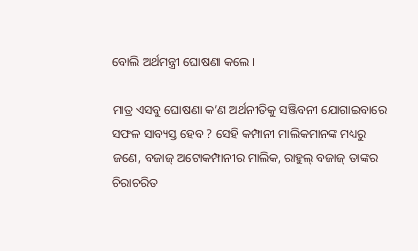ବୋଲି ଅର୍ଥମନ୍ତ୍ରୀ ଘୋଷଣା କଲେ ।

ମାତ୍ର ଏସବୁ ଘୋଷଣା କ’ଣ ଅର୍ଥନୀତିକୁ ସଞ୍ଜିବନୀ ଯୋଗାଇବାରେ ସଫଳ ସାବ୍ୟସ୍ତ ହେବ ? ସେହି କମ୍ପାନୀ ମାଲିକମାନଙ୍କ ମଧ୍ୟରୁ ଜଣେ, ବଜାଜ୍ ଅଟୋକମ୍ପାନୀର ମାଲିକ, ରାହୁଲ୍ ବଜାଜ୍ ତାଙ୍କର ଚିରାଚରିତ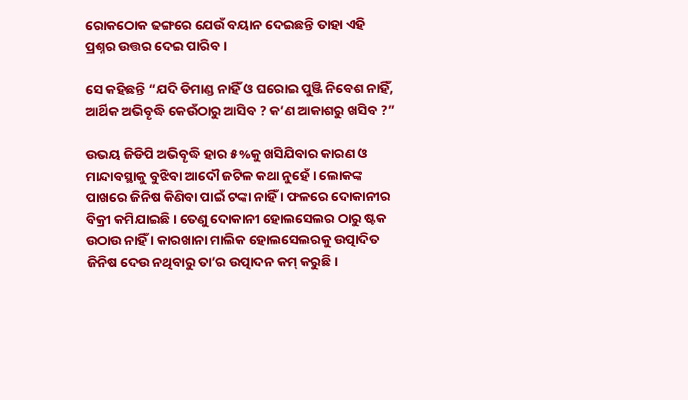ରୋକଠୋକ ଢଙ୍ଗରେ ଯେଉଁ ବୟାନ ଦେଇଛନ୍ତି ତାହା ଏହି ପ୍ରଶ୍ନର ଉତ୍ତର ଦେଇ ପାରିବ ।

ସେ କହିଛନ୍ତି “ଯଦି ଡିମାଣ୍ଡ ନାହିଁ ଓ ଘରୋଇ ପୁଞ୍ଜି ନିବେଶ ନାହିଁ, ଆର୍ଥିକ ଅଭିବୄଦ୍ଧି କେଉଁଠାରୁ ଆସିବ ? କ’ଣ ଆକାଶରୁ ଖସିବ ?”

ଉଭୟ ଜିଡିପି ଅଭିବୄଦ୍ଧି ହାର ୫%କୁ ଖସିଯିବାର କାରଣ ଓ ମାନ୍ଦାବସ୍ଥାକୁ ବୁଝିବା ଆଦୌ ଜଟିଳ କଥା ନୁହେଁ । ଲୋକଙ୍କ ପାଖରେ ଜିନିଷ କିଣିବା ପାଇଁ ଟଙ୍କା ନାହିଁ । ଫଳରେ ଦୋକାନୀର ବିକ୍ରୀ କମିଯାଇଛି । ତେଣୁ ଦୋକାନୀ ହୋଲସେଲର ଠାରୁ ଷ୍ଟକ ଉଠାଉ ନାହିଁ । କାରଖାନା ମାଲିକ ହୋଲସେଲରକୁ ଉତ୍ପାଦିତ ଜିନିଷ ଦେଉ ନଥିବାରୁ ତା’ର ଉତ୍ପାଦନ କମ୍ କରୁଛି ।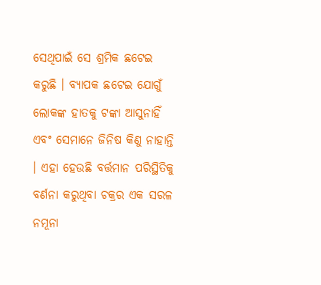ସେଥିପାଇଁ ସେ ଶ୍ରମିକ ଛଟେଇ କରୁଛି । ବ୍ୟାପକ ଛଟେଇ ଯୋଗୁଁ ଲୋକଙ୍କ ହାତକୁ ଟଙ୍କା ଆସୁନାହିଁ ଏବଂ ସେମାନେ ଜିନିଷ କିଣୁ ନାହାନ୍ତି । ଏହା ହେଉଛି ବର୍ତ୍ତମାନ ପରିସ୍ଥିତିକୁ ବର୍ଣନା କରୁଥିବା ଚକ୍ରର ଏକ ସରଳ ନମୂନା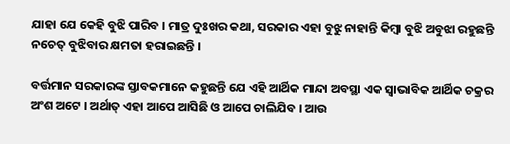ଯାହା ଯେ କେହି ବୁଝି ପାରିବ । ମାତ୍ର ଦୁଃଖର କଥା, ସରକାର ଏହା ବୁଝୁ ନାହାନ୍ତି କିମ୍ବା ବୁଝି ଅବୁଝା ରହୁଛନ୍ତି ନଚେତ୍ ବୁଝିବାର କ୍ଷମତା ହରାଇଛନ୍ତି ।

ବର୍ତ୍ତମାନ ସରକାରଙ୍କ ସ୍ତାବକମାନେ କହୁଛନ୍ତି ଯେ ଏହି ଆର୍ଥିକ ମାନ୍ଦା ଅବସ୍ଥା ଏକ ସ୍ବାଭାବିକ ଆର୍ଥିକ ଚକ୍ରର ଅଂଶ ଅଟେ । ଅର୍ଥାତ୍ ଏହା ଆପେ ଆସିଛି ଓ ଆପେ ଚାଲିଯିବ । ଆଉ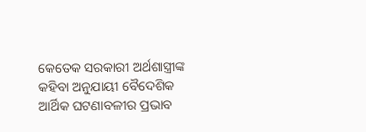କେତେକ ସରକାରୀ ଅର୍ଥଶାସ୍ତ୍ରୀଙ୍କ କହିବା ଅନୁଯାୟୀ ବୈଦେଶିକ ଆର୍ଥିକ ଘଟଣାବଳୀର ପ୍ରଭାବ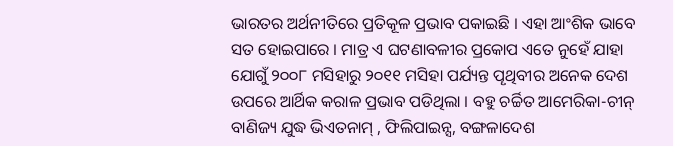ଭାରତର ଅର୍ଥନୀତିରେ ପ୍ରତିକୂଳ ପ୍ରଭାବ ପକାଇଛି । ଏହା ଆଂଶିକ ଭାବେ ସତ ହୋଇପାରେ । ମାତ୍ର ଏ ଘଟଣାବଳୀର ପ୍ରକୋପ ଏତେ ନୁହେଁ ଯାହା ଯୋଗୁଁ ୨୦୦୮ ମସିହାରୁ ୨୦୧୧ ମସିହା ପର୍ଯ୍ୟନ୍ତ ପୄଥିବୀର ଅନେକ ଦେଶ ଉପରେ ଆର୍ଥିକ କରାଳ ପ୍ରଭାବ ପଡିଥିଲା । ବହୁ ଚର୍ଚ୍ଚିତ ଆମେରିକା-ଚୀନ୍ ବାଣିଜ୍ୟ ଯୁଦ୍ଧ ଭିଏତନାମ୍ , ଫିଲିପାଇନ୍ସ, ବଙ୍ଗଳାଦେଶ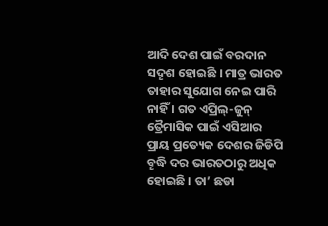ଆଦି ଦେଶ ପାଇଁ ବରଦାନ ସଦୄଶ ହୋଇଛି । ମାତ୍ର ଭାରତ ତାହାର ସୁଯୋଗ ନେଇ ପାରି ନାହିଁ । ଗତ ଏପ୍ରିଲ୍-ଜୁନ୍ ତ୍ରୈମାସିକ ପାଇଁ ଏସିଆର ପ୍ରାୟ ପ୍ରତ୍ୟେକ ଦେଶର ଜିଡିପି ବୄଦ୍ଧି ଦର ଭାରତଠାରୁ ଅଧିକ ହୋଇଛି । ତା’ ଛଡା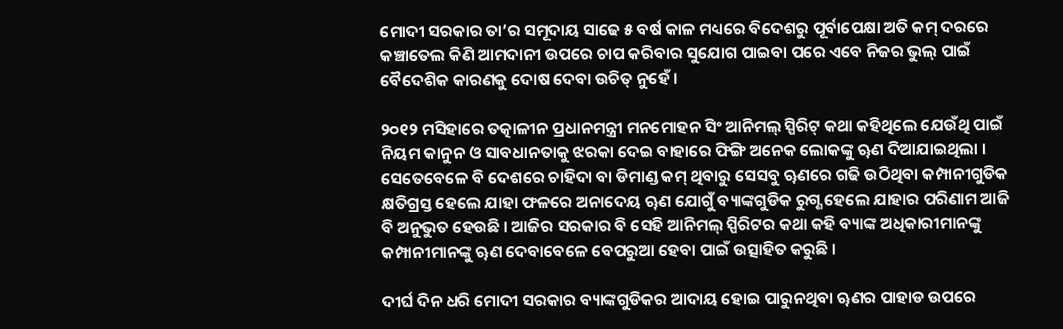ମୋଦୀ ସରକାର ତା’ର ସମୂଦାୟ ସାଢେ ୫ ବର୍ଷ କାଳ ମଧ୍ୟରେ ବିଦେଶରୁ ପୂର୍ବାପେକ୍ଷା ଅତି କମ୍ ଦରରେ କଞ୍ଚାତେଲ କିଣି ଆମଦାନୀ ଉପରେ ଚାପ କରିବାର ସୁଯୋଗ ପାଇବା ପରେ ଏବେ ନିଜର ଭୁଲ୍ ପାଇଁ ବୈଦେଶିକ କାରଣକୁ ଦୋଷ ଦେବା ଉଚିତ୍ ନୁହେଁ ।

୨୦୧୨ ମସିହାରେ ତତ୍କାଳୀନ ପ୍ରଧାନମନ୍ତ୍ରୀ ମନମୋହନ ସିଂ ଆନିମଲ୍ ସ୍ପିରିଟ୍ କଥା କହିଥିଲେ ଯେଉଁଥି ପାଇଁ ନିୟମ କାନୁନ ଓ ସାବଧାନତାକୁ ଝରକା ଦେଇ ବାହାରେ ଫିଙ୍ଗି ଅନେକ ଲୋକଙ୍କୁ ୠଣ ଦିଆଯାଇଥିଲା । ସେତେବେଳେ ବି ଦେଶରେ ଚାହିଦା ବା ଡିମାଣ୍ଡ କମ୍ ଥିବାରୁ ସେସବୁ ୠଣରେ ଗଢି ଉଠିଥିବା କମ୍ପାନୀଗୁଡିକ କ୍ଷତିଗ୍ରସ୍ତ ହେଲେ ଯାହା ଫଳରେ ଅନାଦେୟ ୠଣ ଯୋଗୁଁ ବ୍ୟାଙ୍କଗୁଡିକ ରୁଗ୍ଣ ହେଲେ ଯାହାର ପରିଣାମ ଆଜି ବି ଅନୁଭୁତ ହେଉଛି । ଆଜିର ସରକାର ବି ସେହି ଆନିମଲ୍ ସ୍ପିରିଟର କଥା କହି ବ୍ୟାଙ୍କ ଅଧିକାରୀମାନଙ୍କୁ କମ୍ପାନୀମାନଙ୍କୁ ୠଣ ଦେବାବେଳେ ବେପରୁଆ ହେବା ପାଇଁ ଉତ୍ସାହିତ କରୁଛି ।

ଦୀର୍ଘ ଦିନ ଧରି ମୋଦୀ ସରକାର ବ୍ୟାଙ୍କଗୁଡିକର ଆଦାୟ ହୋଇ ପାରୁନଥିବା ୠଣର ପାହାଡ ଉପରେ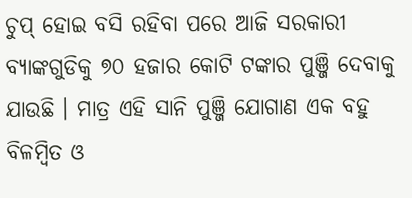ଚୁପ୍ ହୋଇ ବସି ରହିବା ପରେ ଆଜି ସରକାରୀ ବ୍ୟାଙ୍କଗୁଡିକୁ ୭୦ ହଜାର କୋଟି ଟଙ୍କାର ପୁଞ୍ଜି ଦେବାକୁ ଯାଉଛି । ମାତ୍ର ଏହି ସାନି ପୁଞ୍ଜି ଯୋଗାଣ ଏକ ବହୁ ବିଳମ୍ବିତ ଓ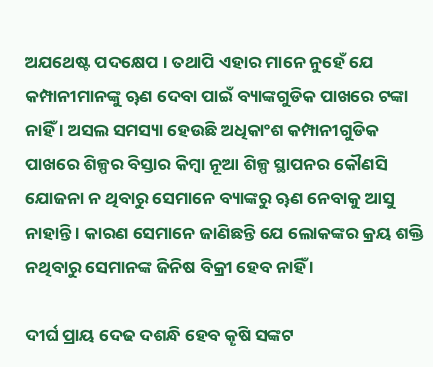ଅଯଥେଷ୍ଟ ପଦକ୍ଷେପ । ତଥାପି ଏହାର ମାନେ ନୁହେଁ ଯେ କମ୍ପାନୀମାନଙ୍କୁ ୠଣ ଦେବା ପାଇଁ ବ୍ୟାଙ୍କଗୁଡିକ ପାଖରେ ଟଙ୍କା ନାହିଁ । ଅସଲ ସମସ୍ୟା ହେଉଛି ଅଧିକାଂଶ କମ୍ପାନୀଗୁଡିକ ପାଖରେ ଶିଳ୍ପର ବିସ୍ତାର କିମ୍ବା ନୂଆ ଶିଳ୍ପ ସ୍ଥାପନର କୌଣସି ଯୋଜନା ନ ଥିବାରୁ ସେମାନେ ବ୍ୟାଙ୍କରୁ ୠଣ ନେବାକୁ ଆସୁ ନାହାନ୍ତି । କାରଣ ସେମାନେ ଜାଣିଛନ୍ତି ଯେ ଲୋକଙ୍କର କ୍ରୟ ଶକ୍ତି ନଥିବାରୁ ସେମାନଙ୍କ ଜିନିଷ ବିକ୍ରୀ ହେବ ନାହିଁ ।

ଦୀର୍ଘ ପ୍ରାୟ ଦେଢ ଦଶନ୍ଧି ହେବ କୄଷି ସଙ୍କଟ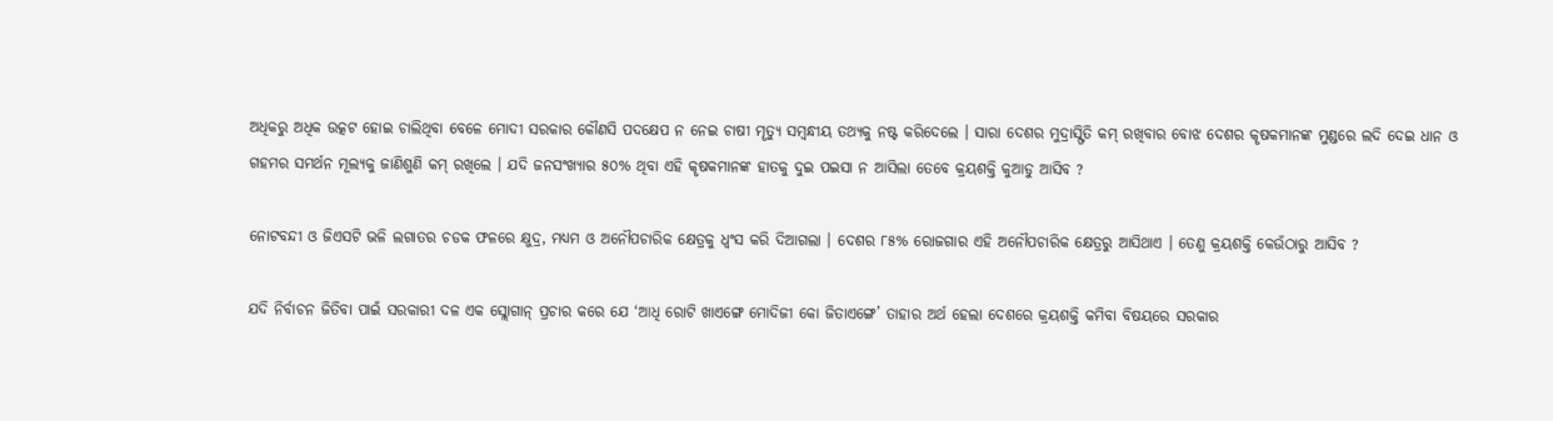ଅଧିକରୁ ଅଧିକ ଉତ୍କଟ ହୋଇ ଚାଲିଥିବା ବେଳେ ମୋଦୀ ସରକାର କୌଣସି ପଦକ୍ଷେପ ନ ନେଇ ଚାଷୀ ମୄତ୍ୟୁ ସମ୍ବନ୍ଧୀୟ ତଥ୍ୟକୁ ନଷ୍ଟ କରିଦେଲେ । ସାରା ଦେଶର ମୁଦ୍ରାସ୍ଫିତି କମ୍ ରଖିବାର ବୋଝ ଦେଶର କୄଷକମାନଙ୍କ ମୁଣ୍ଡରେ ଲଦି ଦେଇ ଧାନ ଓ ଗହମର ସମର୍ଥନ ମୂଲ୍ୟକୁ ଜାଣିଶୁଣି କମ୍ ରଖିଲେ । ଯଦି ଜନସଂଖ୍ୟାର ୫୦% ଥିବା ଏହି କୄଷକମାନଙ୍କ ହାତକୁ ଦୁଇ ପଇସା ନ ଆସିଲା ତେବେ କ୍ରୟଶକ୍ତି କୁଆଡୁ ଆସିବ ?

ନୋଟବନ୍ଦୀ ଓ ଜିଏସଟି ଭଳି ଲଗାତର ଚଡକ ଫଳରେ କ୍ଷୁଦ୍ର, ମଧ୍ୟମ ଓ ଅନୌପଚାରିକ କ୍ଷେତ୍ରକୁ ଧ୍ବଂସ କରି ଦିଆଗଲା । ଦେଶର ୮୫% ରୋଜଗାର ଏହି ଅନୌପଚାରିକ କ୍ଷେତ୍ରରୁ ଆସିଥାଏ । ତେଣୁ କ୍ରୟଶକ୍ତି କେଉଁଠାରୁ ଆସିବ ?

ଯଦି ନିର୍ବାଚନ ଜିତିବା ପାଇଁ ସରକାରୀ ଦଳ ଏକ ସ୍ଲୋଗାନ୍ ପ୍ରଚାର କରେ ଯେ ‘ଆଧି ରୋଟି ଖାଏଙ୍ଗେ ମୋଦିଜୀ କୋ ଜିତାଏଙ୍ଗେ’ ତାହାର ଅର୍ଥ ହେଲା ଦେଶରେ କ୍ରୟଶକ୍ତି କମିବା ବିଷୟରେ ସରକାର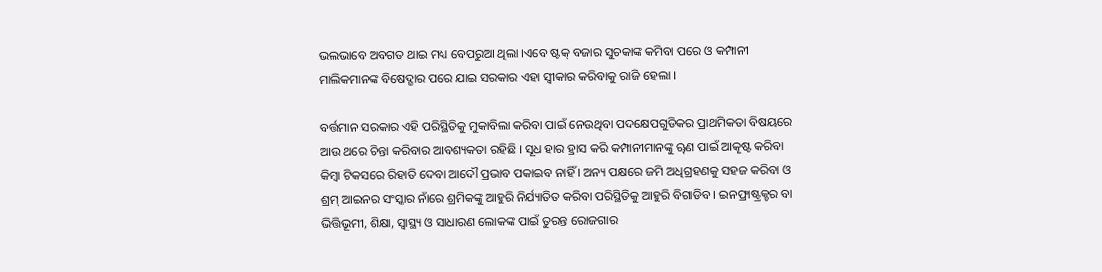ଭଲଭାବେ ଅବଗତ ଥାଇ ମଧ୍ୟ ବେପରୁଆ ଥିଲା ।ଏବେ ଷ୍ଟକ୍ ବଜାର ସୁଚକାଙ୍କ କମିବା ପରେ ଓ କମ୍ପାନୀ ମାଲିକମାନଙ୍କ ବିଷେଦ୍ଗାର ପରେ ଯାଇ ସରକାର ଏହା ସ୍ବୀକାର କରିବାକୁ ରାଜି ହେଲା ।

ବର୍ତ୍ତମାନ ସରକାର ଏହି ପରିସ୍ଥିତିକୁ ମୁକାବିଲା କରିବା ପାଇଁ ନେଉଥିବା ପଦକ୍ଷେପଗୁଡିକର ପ୍ରାଥମିକତା ବିଷୟରେ ଆଉ ଥରେ ଚିନ୍ତା କରିବାର ଆବଶ୍ୟକତା ରହିଛି । ସୂଧ ହାର ହ୍ରାସ କରି କମ୍ପାନୀମାନଙ୍କୁ ୠଣ ପାଇଁ ଆକୄଷ୍ଟ କରିବା କିମ୍ବା ଟିକସରେ ରିହାତି ଦେବା ଆଦୌ ପ୍ରଭାବ ପକାଇବ ନାହିଁ । ଅନ୍ୟ ପକ୍ଷରେ ଜମି ଅଧିଗ୍ରହଣକୁ ସହଜ କରିବା ଓ ଶ୍ରମ୍ ଆଇନର ସଂସ୍କାର ନାଁରେ ଶ୍ରମିକଙ୍କୁ ଆହୁରି ନିର୍ଯ୍ୟାତିତ କରିବା ପରିସ୍ଥିତିକୁ ଆହୁରି ବିଗାଡିବ । ଇନଫ୍ରାଷ୍ଟ୍ରକ୍ଚର ବା ଭିତ୍ତିଭୂମୀ, ଶିକ୍ଷା, ସ୍ବାସ୍ଥ୍ୟ ଓ ସାଧାରଣ ଲୋକଙ୍କ ପାଇଁ ତୁରନ୍ତ ରୋଜଗାର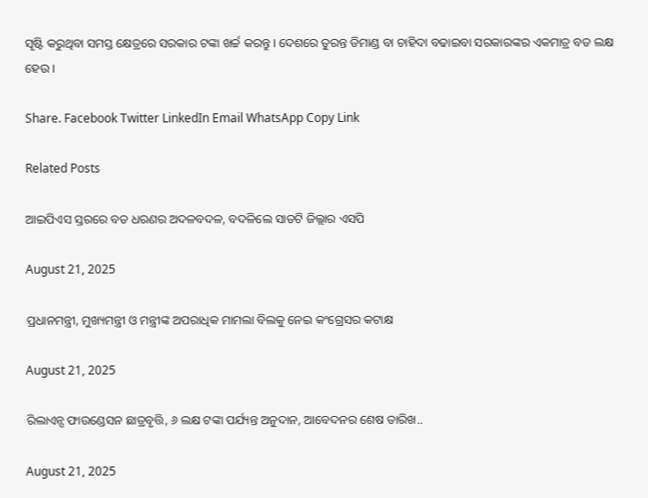ସୄଷ୍ଟି କରୁଥିବା ସମସ୍ତ କ୍ଷେତ୍ରରେ ସରକାର ଟଙ୍କା ଖର୍ଚ୍ଚ କରନ୍ତୁ । ଦେଶରେ ତୁରନ୍ତ ଡିମାଣ୍ଡ ବା ଚାହିଦା ବଢାଇବା ସରକାରଙ୍କର ଏକମାତ୍ର ବଡ ଲକ୍ଷ ହେଉ ।

Share. Facebook Twitter LinkedIn Email WhatsApp Copy Link

Related Posts

ଆଇପିଏସ ସ୍ତରରେ ବଡ ଧରଣର ଅଦଳବଦଳ, ବଦଳିଲେ ସାତଟି ଜିଲ୍ଲାର ଏସପି

August 21, 2025

ପ୍ରଧାନମନ୍ତ୍ରୀ, ମୁଖ୍ୟମନ୍ତ୍ରୀ ଓ ମନ୍ତ୍ରୀଙ୍କ ଅପରାଧିକ ମାମଲା ବିଲକୁ ନେଇ କଂଗ୍ରେସର କଟାକ୍ଷ

August 21, 2025

ରିଲାଏନ୍ସ ଫାଉଣ୍ଡେସନ ଛାତ୍ରବୃତ୍ତି, ୬ ଲକ୍ଷ ଟଙ୍କା ପର୍ଯ୍ୟନ୍ତ ଅନୁଦାନ, ଆବେଦନର ଶେଷ ତାରିଖ..

August 21, 2025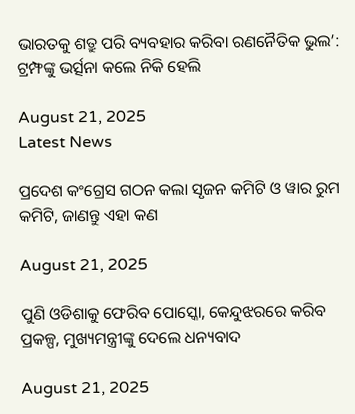ଭାରତକୁ ଶତ୍ରୁ ପରି ବ୍ୟବହାର କରିବା ରଣନୈତିକ ଭୁଲ’: ଟ୍ରମ୍ଫଙ୍କୁ ଭର୍ତ୍ସନା କଲେ ନିକି ହେଲି

August 21, 2025
Latest News

ପ୍ରଦେଶ କଂଗ୍ରେସ ଗଠନ କଲା ସୃଜନ କମିଟି ଓ ୱାର ରୁମ କମିଟି, ଜାଣନ୍ତୁ ଏହା କଣ

August 21, 2025

ପୁଣି ଓଡିଶାକୁ ଫେରିବ ପୋସ୍କୋ, କେନ୍ଦୁଝରରେ କରିବ ପ୍ରକଳ୍ପ, ମୁଖ୍ୟମନ୍ତ୍ରୀଙ୍କୁ ଦେଲେ ଧନ୍ୟବାଦ

August 21, 2025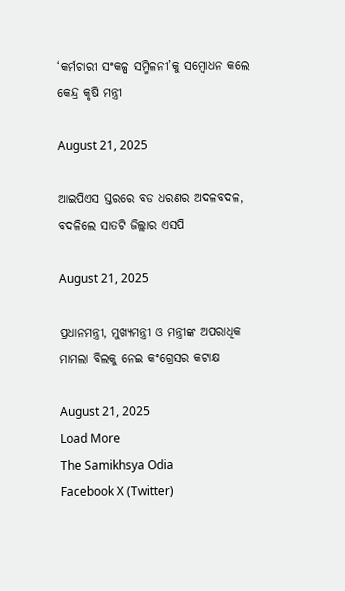‘କର୍ମଚାରୀ ସଂକଳ୍ପ ସମ୍ମିଳନୀ’କୁ ସମ୍ବୋଧନ କଲେ କେନ୍ଦ୍ର କୃଷି ମନ୍ତ୍ରୀ

August 21, 2025

ଆଇପିଏସ ସ୍ତରରେ ବଡ ଧରଣର ଅଦଳବଦଳ, ବଦଳିଲେ ସାତଟି ଜିଲ୍ଲାର ଏସପି

August 21, 2025

ପ୍ରଧାନମନ୍ତ୍ରୀ, ମୁଖ୍ୟମନ୍ତ୍ରୀ ଓ ମନ୍ତ୍ରୀଙ୍କ ଅପରାଧିକ ମାମଲା ବିଲକୁ ନେଇ କଂଗ୍ରେସର କଟାକ୍ଷ

August 21, 2025
Load More
The Samikhsya Odia
Facebook X (Twitter)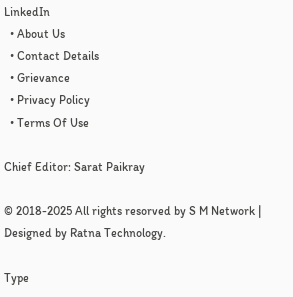LinkedIn
  • About Us
  • Contact Details
  • Grievance
  • Privacy Policy
  • Terms Of Use

Chief Editor: Sarat Paikray

© 2018-2025 All rights resorved by S M Network | Designed by Ratna Technology.

Type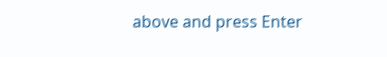above and press Enter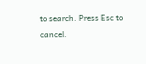to search. Press Esc to cancel.